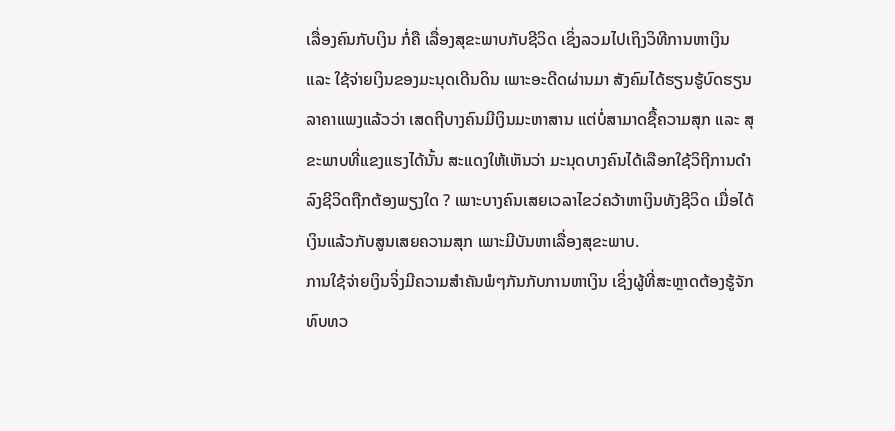ເລື່ອງຄົນກັບເງິນ ກໍ່ຄື ເລື່ອງສຸຂະພາບກັບຊີວິດ ເຊິ່ງລວມໄປເຖິງວິທີການຫາເງິນ ແລະ ໃຊ້ຈ່າຍເງິນຂອງມະນຸດເດີນດິນ ເພາະອະດີດຜ່ານມາ ສັງຄົມໄດ້ຮຽນຮູ້ບົດຮຽນລາຄາແພງແລ້ວວ່າ ເສດຖີບາງຄົນມີເງິນມະຫາສານ ແຕ່ບໍ່ສາມາດຊື້ຄວາມສຸກ ແລະ ສຸຂະພາບທີ່ແຂງແຮງໄດ້ນັ້ນ ສະແດງໃຫ້ເຫັນວ່າ ມະນຸດບາງຄົນໄດ້ເລືອກໃຊ້ວິຖີການດຳລົງຊີວິດຖືກຕ້ອງພຽງໃດ ? ເພາະບາງຄົນເສຍເວລາໄຂວ່ຄວ້າຫາເງິນທັງຊີວິດ ເມື່ອໄດ້ເງິນແລ້ວກັບສູນເສຍຄວາມສຸກ ເພາະມີບັນຫາເລື່ອງສຸຂະພາບ.
ການໃຊ້ຈ່າຍເງິນຈິ່ງມີຄວາມສຳຄັນພໍໆກັນກັບການຫາເງິນ ເຊິ່ງຜູ້ທີ່ສະຫຼາດຕ້ອງຮູ້ຈັກທົບທວ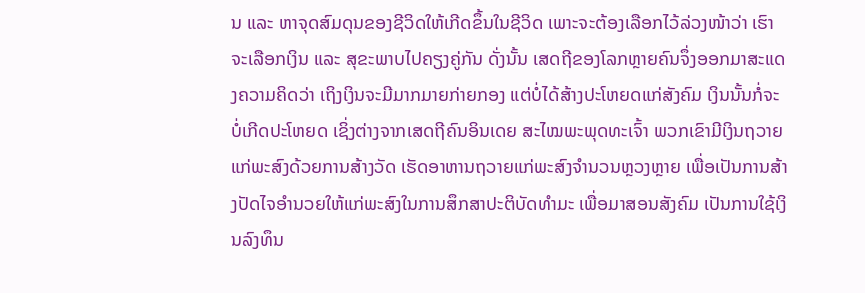ນ ແລະ ຫາຈຸດສົມດຸນຂອງຊີວິດໃຫ້ເກີດຂຶ້ນໃນຊີວິດ ເພາະຈະຕ້ອງເລືອກໄວ້ລ່ວງໜ້າວ່າ ເຮົາຈະເລືອກເງິນ ແລະ ສຸຂະພາບໄປຄຽງຄູ່ກັນ ດັ່ງນັ້ນ ເສດຖີຂອງໂລກຫຼາຍຄົນຈຶ່ງອອກມາສະແດງຄວາມຄິດວ່າ ເຖິງເງິນຈະມີມາກມາຍກ່າຍກອງ ແຕ່ບໍ່ໄດ້ສ້າງປະໂຫຍດແກ່ສັງຄົມ ເງິນນັ້ນກໍ່ຈະບໍ່ເກີດປະໂຫຍດ ເຊິ່ງຕ່າງຈາກເສດຖີຄົນອິນເດຍ ສະໄໝພະພຸດທະເຈົ້າ ພວກເຂົາມີເງິນຖວາຍແກ່ພະສົງດ້ວຍການສ້າງວັດ ເຮັດອາຫານຖວາຍແກ່ພະສົງຈຳນວນຫຼວງຫຼາຍ ເພື່ອເປັນການສ້າງປັດໄຈອຳນວຍໃຫ້ແກ່ພະສົງໃນການສຶກສາປະຕິບັດທຳມະ ເພື່ອມາສອນສັງຄົມ ເປັນການໃຊ້ເງິນລົງທຶນ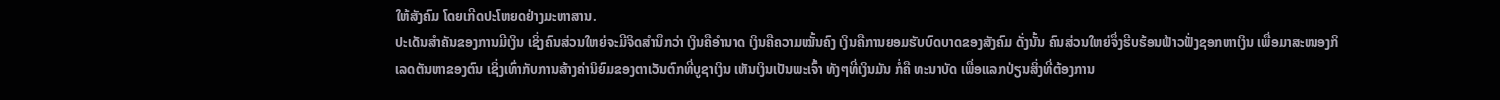ໃຫ້ສັງຄົມ ໂດຍເກີດປະໂຫຍດຢ່າງມະຫາສານ.
ປະເດັນສຳຄັນຂອງການມີເງິນ ເຊິ່ງຄົນສ່ວນໃຫຍ່ຈະມີຈິດສຳນຶກວ່າ ເງິນຄືອຳນາດ ເງິນຄືຄວາມໝັ້ນຄົງ ເງິນຄືການຍອມຮັບບົດບາດຂອງສັງຄົມ ດັ່ງນັ້ນ ຄົນສ່ວນໃຫຍ່ຈຶ່ງຮີບຮ້ອນຟ້າວຟັ່ງຊອກຫາເງິນ ເພື່ອມາສະໜອງກິເລດຕັນຫາຂອງຕົນ ເຊິ່ງເທົ່າກັບການສ້າງຄ່ານິຍົມຂອງຕາເວັນຕົກທີ່ບູຊາເງິນ ເຫັນເງິນເປັນພະເຈົ້າ ທັງໆທີ່ເງິນມັນ ກໍ່ຄື ທະນາບັດ ເພື່ອແລກປ່ຽນສິ່ງທີ່ຕ້ອງການ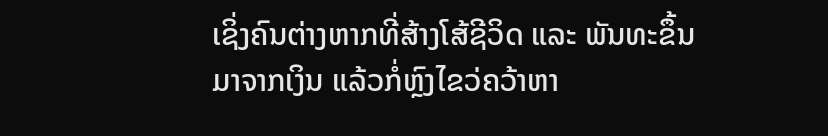ເຊິ່ງຄົນຕ່າງຫາກທີ່ສ້າງໂສ້ຊີວິດ ແລະ ພັນທະຂຶ້ນມາຈາກເງິນ ແລ້ວກໍ່ຫຼົງໄຂວ່ຄວ້າຫາ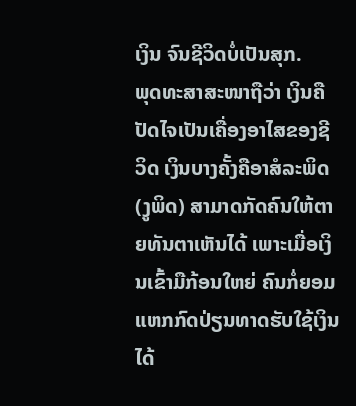ເງິນ ຈົນຊີວິດບໍ່ເປັນສຸກ.
ພຸດທະສາສະໜາຖືວ່າ ເງິນຄືປັດໄຈເປັນເຄື່ອງອາໄສຂອງຊີວິດ ເງິນບາງຄັ້ງຄືອາສໍລະພິດ (ງູພິດ) ສາມາດກັດຄົນໃຫ້ຕາຍທັນຕາເຫັນໄດ້ ເພາະເມື່ອເງິນເຂົ້າມືກ້ອນໃຫຍ່ ຄົນກໍ່ຍອມແຫກກົດປ່ຽນທາດຮັບໃຊ້ເງິນໄດ້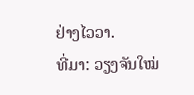ຢ່າງໄວວາ.
ທີ່ມາ: ວຽງຈັນໃໝ່